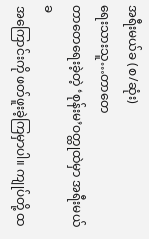အရီးမယ်ခ (စ/ဆုံး)
ရေးသားသူ…တာတေ
တာတေရေးခဲ့တဲ့ ‘စုန်းမ’ဝတ္ထုထဲမှာ အရီးမယ်ခ
အကြောင်းကို ဖတ်ဖူးခဲ့ကြမှာပါ။ ကျုပ်တို့ ထ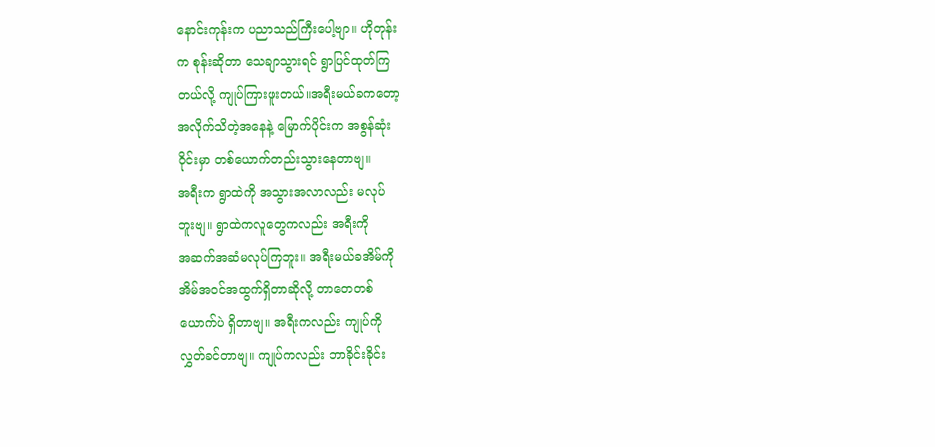နောင်းကုန်းက ပညာသည်ကြီးပေါ့ဗျာ။ ဟိုတုန်း
က စုန်းဆိုတာ သေချာသွားရင် ရွာပြင်ထုတ်ကြ
တယ်လို့ ကျုပ်ကြားဖူးတယ်။အရီးမယ်ခကတော့
အလိုက်သိတဲ့အနေနဲ့ မြောက်ပိုင်းက အစွန်ဆုံး
ဝိုင်းမှာ တစ်ယောက်တည်းသွားနေတာဗျ။
အရီးက ရွာထဲကို အသွားအလာလည်း မလုပ်
ဘူးဗျ။ ရွာထဲကလူတွေကလည်း အရီးကို
အဆက်အဆံမလုပ်ကြဘူး။ အရီးမယ်ခအိမ်ကို
အိမ်အဝင်အထွက်ရှိတာဆိုလို့ တာတေတစ်
ယောက်ပဲ ရှိတာဗျ။ အရီးကလည်း ကျုပ်ကို
လွှတ်ခင်တာဗျ။ ကျုပ်ကလည်း ဘာခိုင်းခိုင်း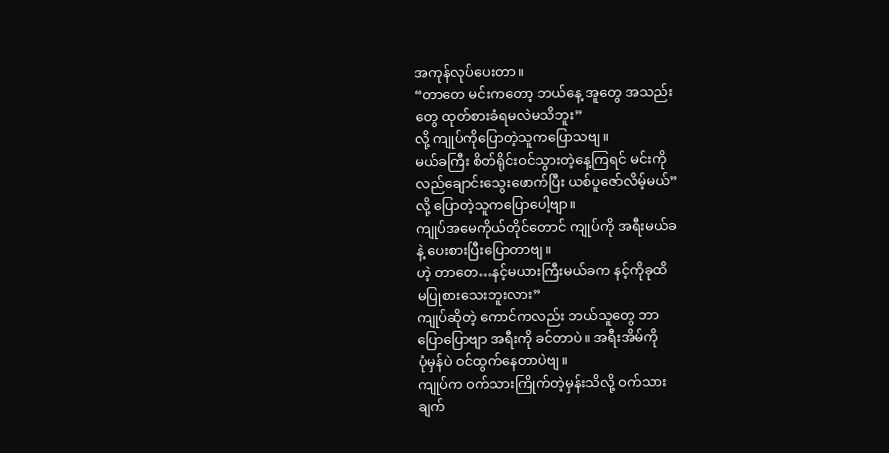အကုန်လုပ်ပေးတာ။
“တာတေ မင်းကတော့ ဘယ်နေ့ အူတွေ အသည်း
တွေ ထုတ်စားခံရမလဲမသိဘူး”
လို့ ကျုပ်ကိုပြောတဲ့သူကပြောသဗျ။
မယ်ခကြီး စိတ်ရိုင်းဝင်သွားတဲ့နေ့ကြရင် မင်းကို
လည်ချောင်းသွေးဖောက်ပြီး ယစ်ပူဇော်လိမ့်မယ်”
လို့ ပြောတဲ့သူကပြောပေါ့ဗျာ။
ကျုပ်အမေကိုယ်တိုင်တောင် ကျုပ်ကို အရီးမယ်ခ
နဲ့ ပေးစားပြီးပြောတာဗျ။
ဟဲ့ တာတေ…နင့်မယားကြီးမယ်ခက နင့်ကိုခုထိ
မပြုစားသေးဘူးလား”
ကျုပ်ဆိုတဲ့ ကောင်ကလည်း ဘယ်သူတွေ ဘာ
ပြောပြောဗျာ အရီးကို ခင်တာပဲ။ အရီးအိမ်ကို
ပုံမှန်ပဲ ဝင်ထွက်နေတာပဲဗျ။
ကျုပ်က ဝက်သားကြိုက်တဲ့မှန်းသိလို့ ဝက်သား
ချက်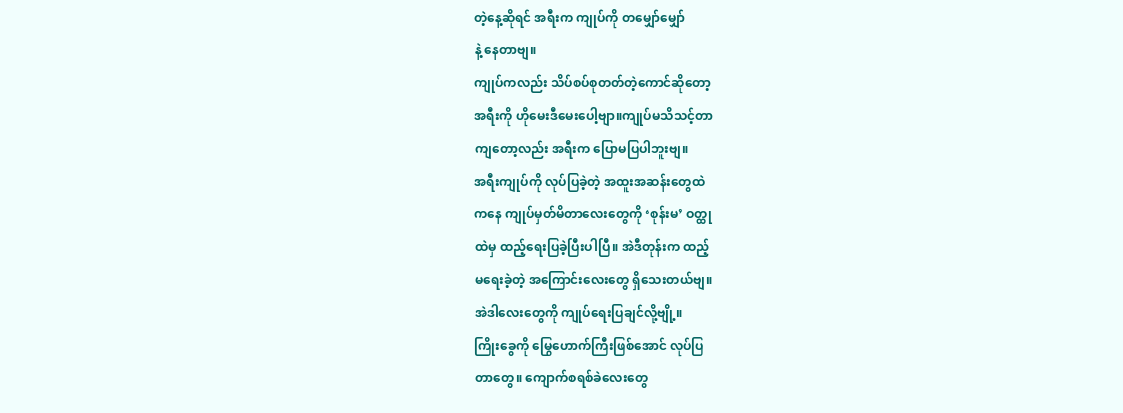တဲ့နေ့ဆိုရင် အရီးက ကျုပ်ကို တမျှော်မျှော်
နဲ့ နေတာဗျ။
ကျုပ်ကလည်း သိပ်စပ်စုတတ်တဲ့ကောင်ဆိုတော့
အရီးကို ဟိုမေးဒီမေးပေါ့ဗျာ။ကျုပ်မသိသင့်တာ
ကျတော့လည်း အရီးက ပြောမပြပါဘူးဗျ။
အရီးကျုပ်ကို လုပ်ပြခဲ့တဲ့ အထူးအဆန်းတွေထဲ
ကနေ ကျုပ်မှတ်မိတာလေးတွေကို ‘စုန်းမ’ ဝတ္ထု
ထဲမှ ထည့်ရေးပြခဲ့ပြီးပါပြီ။ အဲဒီတုန်းက ထည့်
မရေးခဲ့တဲ့ အကြောင်းလေးတွေ ရှိသေးတယ်ဗျ။
အဲဒါလေးတွေကို ကျုပ်ရေးပြချင်လို့ဗျို့။
ကြိုးခွေကို မြွေဟောက်ကြီးဖြစ်အောင် လုပ်ပြ
တာတွေ။ ကျောက်စရစ်ခဲလေးတွေ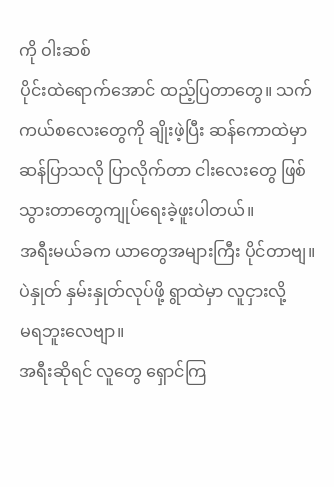ကို ဝါးဆစ်
ပိုင်းထဲရောက်အောင် ထည့်ပြတာတွေ။ သက်
ကယ်စလေးတွေကို ချိုးဖဲ့ပြီး ဆန်ကောထဲမှာ
ဆန်ပြာသလို ပြာလိုက်တာ ငါးလေးတွေ ဖြစ်
သွားတာတွေကျုပ်ရေးခဲ့ဖူးပါတယ်။
အရီးမယ်ခက ယာတွေအများကြီး ပိုင်တာဗျ။
ပဲနှုတ် နှမ်းနှုတ်လုပ်ဖို့ ရွာထဲမှာ လူငှားလို့
မရဘူးလေဗျာ။
အရီးဆိုရင် လူတွေ ရှောင်ကြ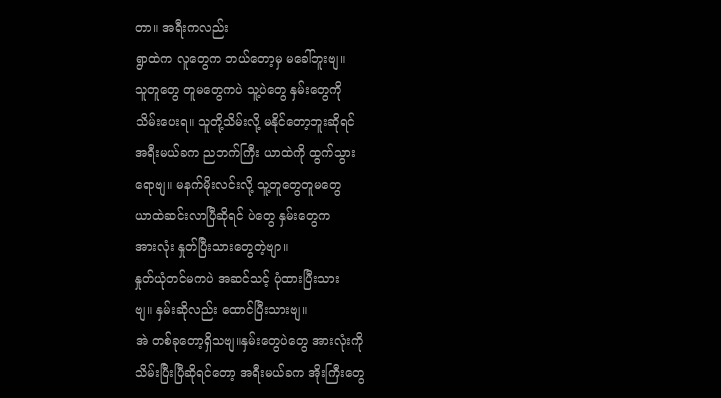တာ။ အရီးကလည်း
ရွာထဲက လူတွေက ဘယ်တော့မှ မခေါ်ဘူးဗျ။
သူတူတွေ တူမတွေကပဲ သူ့ပဲတွေ နှမ်းတွေကို
သိမ်းပေးရ။ သူတို့သိမ်းလို့ မနိုင်တော့ဘူးဆိုရင်
အရီးမယ်ခက ညဘက်ကြီး ယာထဲကို ထွက်သွား
ရောဗျ။ မနက်မိုးလင်းလို့ သူ့တူတွေတူမတွေ
ယာထဲဆင်းလာပြီဆိုရင် ပဲတွေ နှမ်းတွေက
အားလုံး နှုတ်ပြီးသားတွေတဲ့ဗျာ။
နှုတ်ယုံတင်မကပဲ အဆင်သင့် ပုံထားပြီးသား
ဗျ။ နှမ်းဆိုလည်း ထောင်ပြီးသားဗျ။
အဲ တစ်ခုတော့ရှိသဗျ။နှမ်းတွေပဲတွေ အားလုံးကို
သိမ်းပြီးပြီဆိုရင်တော့ အရီးမယ်ခက အိုးကြီးတွေ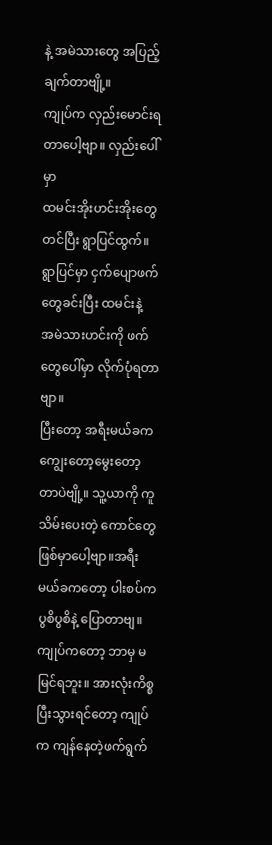နဲ့ အမဲသားတွေ အပြည့်ချက်တာဗျို့။
ကျုပ်က လှည်းမောင်းရတာပေါ့ဗျာ။ လှည်းပေါ်မှာ
ထမင်းအိုးဟင်းအိုးတွေ တင်ပြီး ရွာပြင်ထွက်။
ရွာပြင်မှာ ငှက်ပျောဖက်တွေခင်းပြီး ထမင်းနဲ့
အမဲသားဟင်းကို ဖက်တွေပေါ်မှာ လိုက်ပုံရတာဗျာ။
ပြီးတော့ အရီးမယ်ခက ကျွေးတော့မွေးတော့
တာပဲဗျို့။ သူ့ယာကို ကူသိမ်းပေးတဲ့ ကောင်တွေ
ဖြစ်မှာပေါ့ဗျာ။အရီးမယ်ခကတော့ ပါးစပ်က
ပွစိပွစိနဲ့ ပြောတာဗျ။
ကျုပ်ကတော့ ဘာမှ မမြင်ရဘူး။ အားလုံးကိစ္စ
ပြီးသွားရင်တော့ ကျုပ်က ကျန်နေတဲ့ဖက်ရွက်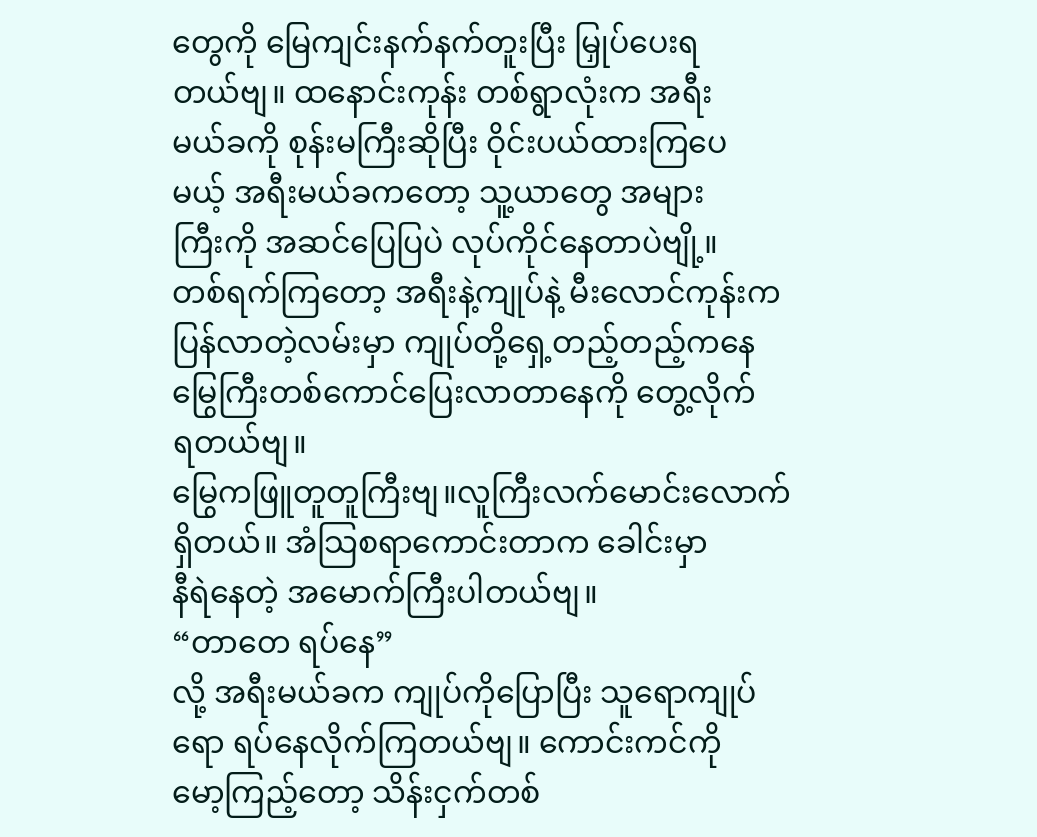တွေကို မြေကျင်းနက်နက်တူးပြီး မြှုပ်ပေးရ
တယ်ဗျ။ ထနောင်းကုန်း တစ်ရွာလုံးက အရီး
မယ်ခကို စုန်းမကြီးဆိုပြီး ဝိုင်းပယ်ထားကြပေ
မယ့် အရီးမယ်ခကတော့ သူ့ယာတွေ အများ
ကြီးကို အဆင်ပြေပြပဲ လုပ်ကိုင်နေတာပဲဗျို့။
တစ်ရက်ကြတော့ အရီးနဲ့ကျုပ်နဲ့ မီးလောင်ကုန်းက
ပြန်လာတဲ့လမ်းမှာ ကျုပ်တို့ရှေ့တည့်တည့်ကနေ
မြွေကြီးတစ်ကောင်ပြေးလာတာနေကို တွေ့လိုက်
ရတယ်ဗျ။
မြွေကဖြူတူတူကြီးဗျ။လူကြီးလက်မောင်းလောက်
ရှိတယ်။ အံသြစရာကောင်းတာက ခေါင်းမှာ
နီရဲနေတဲ့ အမောက်ကြီးပါတယ်ဗျ။
“တာတေ ရပ်နေ”
လို့ အရီးမယ်ခက ကျုပ်ကိုပြောပြီး သူရောကျုပ်
ရော ရပ်နေလိုက်ကြတယ်ဗျ။ ကောင်းကင်ကို
မော့ကြည့်တော့ သိန်းငှက်တစ်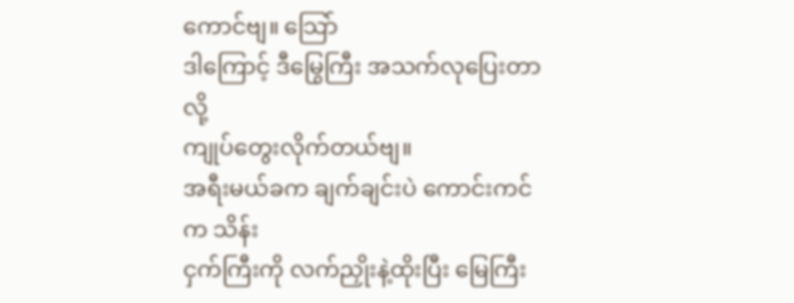ကောင်ဗျ။ သြော်
ဒါကြောင့် ဒီမြွေကြီး အသက်လုပြေးတာလို့
ကျုပ်တွေးလိုက်တယ်ဗျ။
အရီးမယ်ခက ချက်ချင်းပဲ ကောင်းကင်က သိန်း
ငှက်ကြီးကို လက်ညှိုးနဲ့ထိုးပြီး မြေကြီး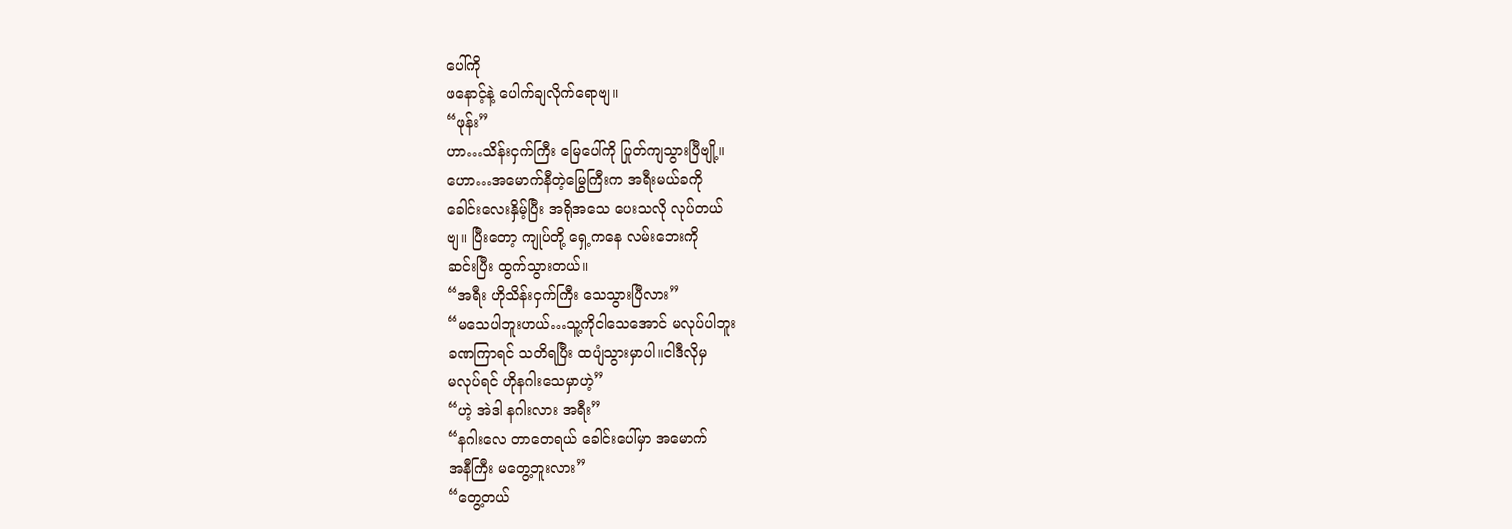ပေါ်ကို
ဖနောင့်နဲ့ ပေါက်ချလိုက်ရောဗျ။
“ဖုန်း”
ဟာ…သိန်းငှက်ကြီး မြေပေါ်ကို ပြုတ်ကျသွားပြီဗျို့။
ဟော…အမောက်နီတဲ့မြွေကြီးက အရီးမယ်ခကို
ခေါင်းလေးနှိမ့်ပြီး အရိုအသေ ပေးသလို လုပ်တယ်
ဗျ။ ပြီးတော့ ကျုပ်တို့ ရှေ့ကနေ လမ်းဘေးကို
ဆင်းပြီး ထွက်သွားတယ်။
“အရီး ဟိုသိန်းငှက်ကြီး သေသွားပြီလား”
“မသေပါဘူးဟယ်…သူ့ကိုငါသေအောင် မလုပ်ပါဘူး
ခဏကြာရင် သတိရပြီး ထပျံသွားမှာပါ။ငါဒီလိုမှ
မလုပ်ရင် ဟိုနဂါးသေမှာဟဲ့”
“ဟဲ့ အဲဒါ နဂါးလား အရီး”
“နဂါးလေ တာတေရယ် ခေါင်းပေါ်မှာ အမောက်
အနီကြီး မတွေ့ဘူးလား”
“တွေ့တယ်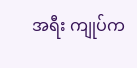အရီး ကျုပ်က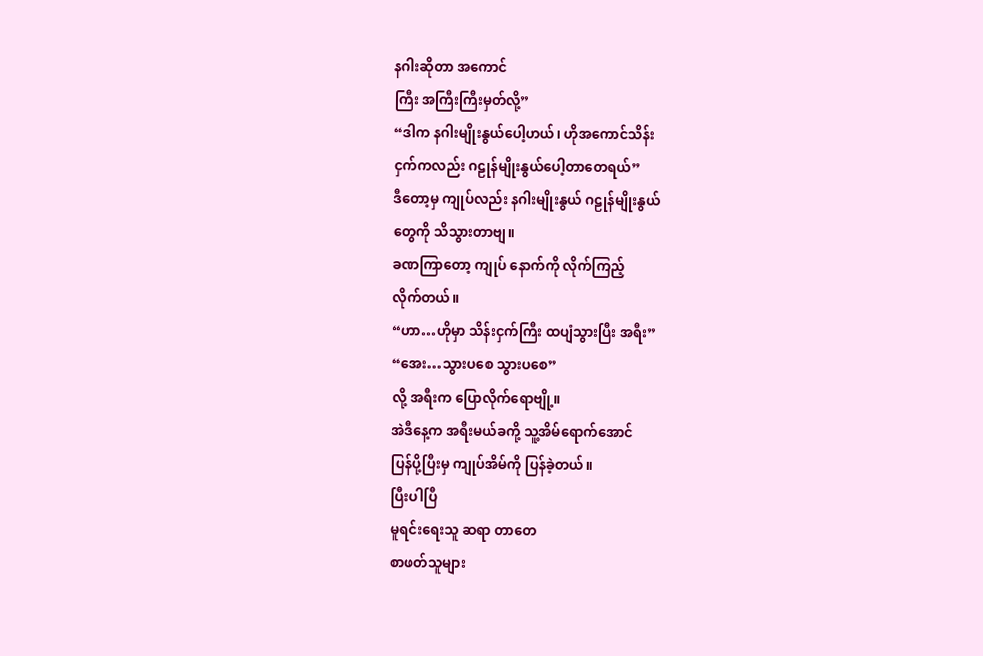နဂါးဆိုတာ အကောင်
ကြီး အကြီးကြီးမှတ်လို့”
“ဒါက နဂါးမျိုးနွယ်ပေါ့ဟယ်၊ ဟိုအကောင်သိန်း
ငှက်ကလည်း ဂဠုန်မျိုးနွယ်ပေါ့တာတေရယ်”
ဒီတော့မှ ကျုပ်လည်း နဂါးမျိုးနွယ် ဂဠုန်မျိုးနွယ်
တွေကို သိသွားတာဗျ။
ခဏကြာတော့ ကျုပ် နောက်ကို လိုက်ကြည့်
လိုက်တယ်။
“ဟာ…ဟိုမှာ သိန်းငှက်ကြီး ထပျံသွားပြီး အရီး”
“အေး…သွားပစေ သွားပစေ”
လို့ အရီးက ပြောလိုက်ရောဗျို့။
အဲဒီနေ့က အရီးမယ်ခကို့ သူ့အိမ်ရောက်အောင်
ပြန်ပို့ပြီးမှ ကျုပ်အိမ်ကို ပြန်ခဲ့တယ်။
ပြီးပါပြီ
မူရင်းရေးသူ ဆရာ တာတေ
စာဖတ်သူများ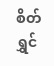စိတ်ရွှင်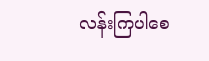လန်းကြပါစေ